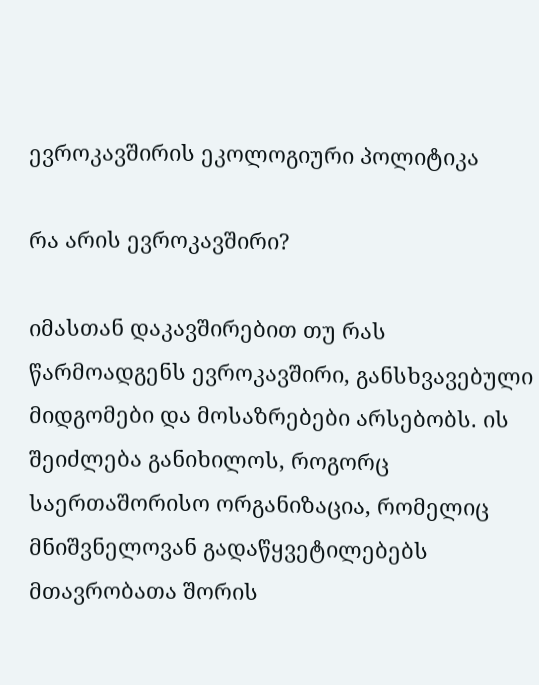ევროკავშირის ეკოლოგიური პოლიტიკა

რა არის ევროკავშირი?

იმასთან დაკავშირებით თუ რას წარმოადგენს ევროკავშირი, განსხვავებული მიდგომები და მოსაზრებები არსებობს. ის შეიძლება განიხილოს, როგორც საერთაშორისო ორგანიზაცია, რომელიც მნიშვნელოვან გადაწყვეტილებებს მთავრობათა შორის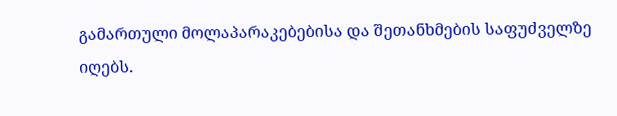გამართული მოლაპარაკებებისა და შეთანხმების საფუძველზე იღებს.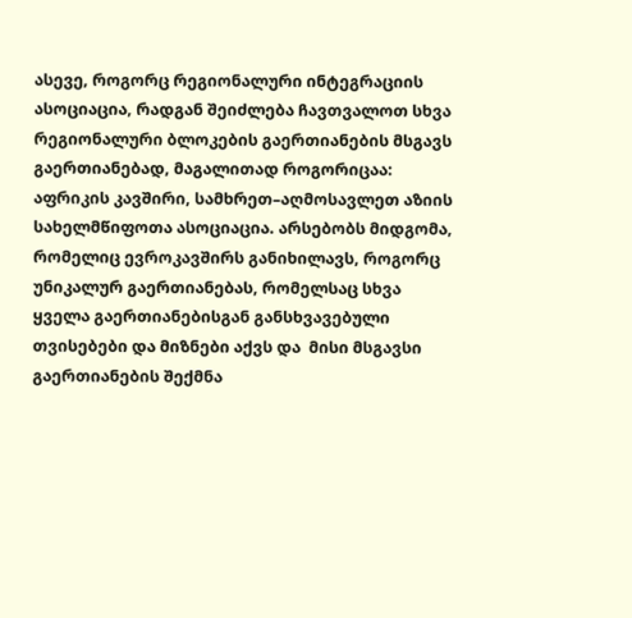ასევე, როგორც რეგიონალური ინტეგრაციის ასოციაცია, რადგან შეიძლება ჩავთვალოთ სხვა რეგიონალური ბლოკების გაერთიანების მსგავს გაერთიანებად, მაგალითად როგორიცაა: აფრიკის კავშირი, სამხრეთ–აღმოსავლეთ აზიის სახელმწიფოთა ასოციაცია. არსებობს მიდგომა, რომელიც ევროკავშირს განიხილავს, როგორც უნიკალურ გაერთიანებას, რომელსაც სხვა ყველა გაერთიანებისგან განსხვავებული თვისებები და მიზნები აქვს და  მისი მსგავსი გაერთიანების შექმნა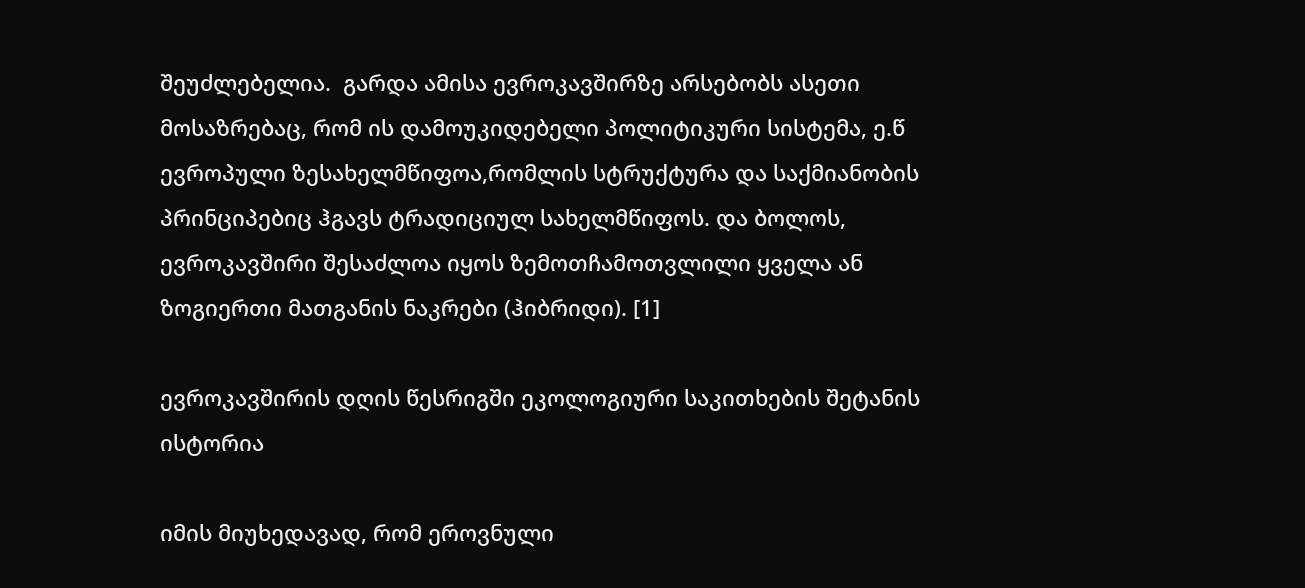შეუძლებელია.  გარდა ამისა ევროკავშირზე არსებობს ასეთი მოსაზრებაც, რომ ის დამოუკიდებელი პოლიტიკური სისტემა, ე.წ ევროპული ზესახელმწიფოა,რომლის სტრუქტურა და საქმიანობის პრინციპებიც ჰგავს ტრადიციულ სახელმწიფოს. და ბოლოს, ევროკავშირი შესაძლოა იყოს ზემოთჩამოთვლილი ყველა ან ზოგიერთი მათგანის ნაკრები (ჰიბრიდი). [1]

ევროკავშირის დღის წესრიგში ეკოლოგიური საკითხების შეტანის ისტორია

იმის მიუხედავად, რომ ეროვნული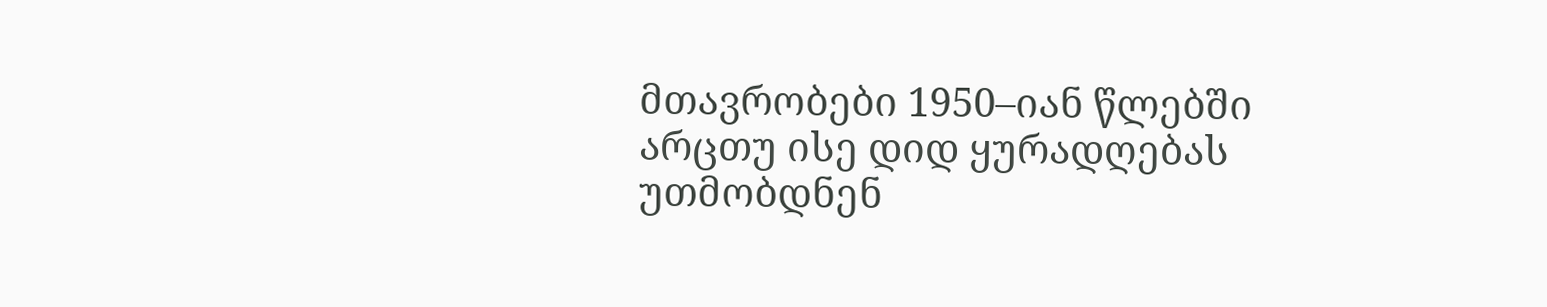მთავრობები 1950–იან წლებში არცთუ ისე დიდ ყურადღებას უთმობდნენ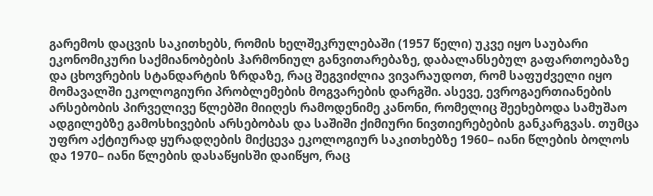გარემოს დაცვის საკითხებს, რომის ხელშეკრულებაში (1957 წელი) უკვე იყო საუბარი ეკონომიკური საქმიანობების ჰარმონიულ განვითარებაზე, დაბალანსებულ გაფართოებაზე და ცხოვრების სტანდარტის ზრდაზე, რაც შეგვიძლია ვივარაუდოთ, რომ საფუძველი იყო მომავალში ეკოლოგიური პრობლემების მოგვარების დარგში. ასევე, ევროგაერთიანების არსებობის პირველივე წლებში მიიღეს რამოდენიმე კანონი, რომელიც შეეხებოდა სამუშაო ადგილებზე გამოსხივების არსებობას და საშიში ქიმიური ნივთიერებების განკარგვას. თუმცა უფრო აქტიურად ყურადღების მიქცევა ეკოლოგიურ საკითხებზე 1960– იანი წლების ბოლოს და 1970– იანი წლების დასაწყისში დაიწყო, რაც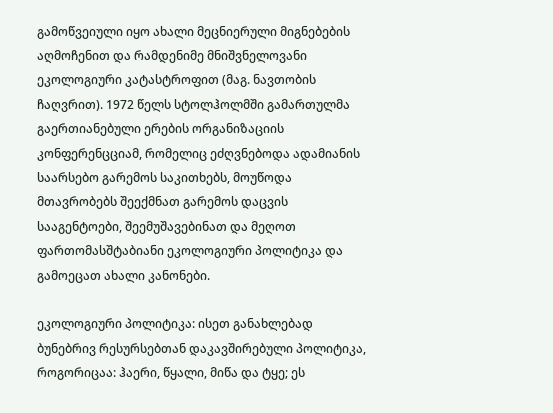გამოწვეიული იყო ახალი მეცნიერული მიგნებების აღმოჩენით და რამდენიმე მნიშვნელოვანი ეკოლოგიური კატასტროფით (მაგ. ნავთობის ჩაღვრით). 1972 წელს სტოლჰოლმში გამართულმა გაერთიანებული ერების ორგანიზაციის კონფერენცციამ, რომელიც ეძღვნებოდა ადამიანის საარსებო გარემოს საკითხებს, მოუწოდა მთავრობებს შეექმნათ გარემოს დაცვის სააგენტოები, შეემუშავებინათ და მეღოთ ფართომასშტაბიანი ეკოლოგიური პოლიტიკა და გამოეცათ ახალი კანონები.

ეკოლოგიური პოლიტიკა: ისეთ განახლებად ბუნებრივ რესურსებთან დაკავშირებული პოლიტიკა, როგორიცაა: ჰაერი, წყალი, მიწა და ტყე; ეს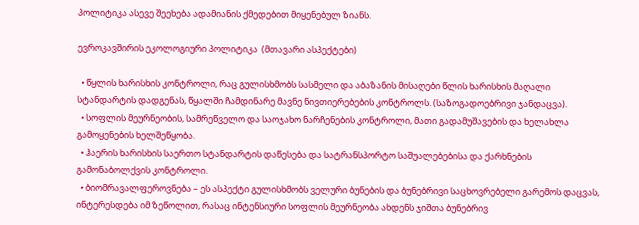პოლიტიკა ასევე შეეხება ადამიანის ქმედებით მიყენებულ ზიანს.

ევროკავშირის ეკოლოგიური პოლიტიკა  (მთავარი ასპექტები)

  • წყლის ხარისხის კონტროლი, რაც გულისხმობს სასმელი და აბაზანის მისაღები წლის ხარისხის მაღალი სტანდარტის დადგენას, წყალში ჩამდინარე მავნე ნივთიერებების კონტროლს. (საზოგადოებრივი ჯანდაცვა).
  • სოფლის მეურნეობის, სამრეწველო და საოჯახო ნარჩენების კონტროლი, მათი გადამუშავების და ხელახლა გამოყენების ხელშეწყობა.
  • ჰაერის ხარისხის საერთო სტანდარტის დაწესება და სატრანსპორტო საშუალებებისა და ქარხნების გამონაბოლქვის კონტროლი.
  • ბიომრავალფეროვნება – ეს ასპექტი გულისხმობს ველური ბუნების და ბუნებრივი საცხოვრებელი გარემოს დაცვას, ინტერესდება იმ ზეწოლით, რასაც ინტენსიური სოფლის მეურნეობა ახდენს ჯიშთა ბუნებრივ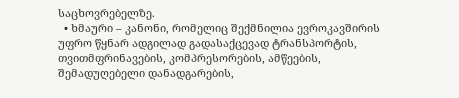საცხოვრებელზე.
  • ხმაური – კანონი, რომელიც შექმნილია ევროკავშირის უფრო წყნარ ადგილად გადასაქცევად ტრანსპორტის, თვითმფრინავების, კომპრესორების, ამწეების, შემადუღებელი დანადგარების,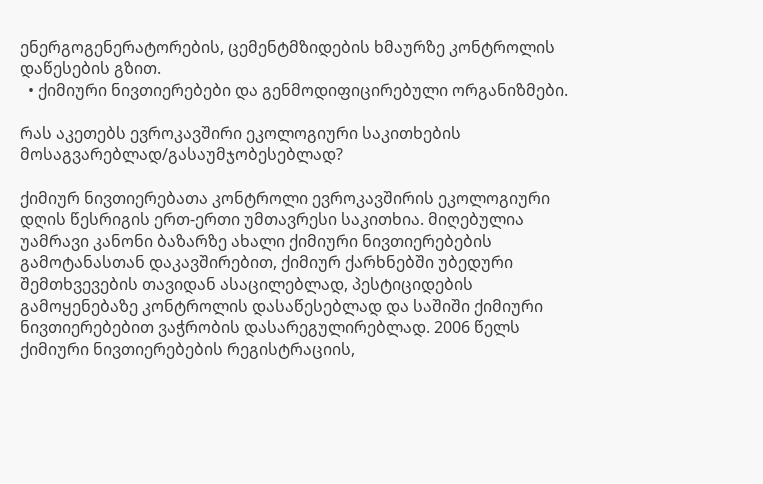ენერგოგენერატორების, ცემენტმზიდების ხმაურზე კონტროლის დაწესების გზით.
  • ქიმიური ნივთიერებები და გენმოდიფიცირებული ორგანიზმები.

რას აკეთებს ევროკავშირი ეკოლოგიური საკითხების მოსაგვარებლად/გასაუმჯობესებლად?

ქიმიურ ნივთიერებათა კონტროლი ევროკავშირის ეკოლოგიური დღის წესრიგის ერთ-ერთი უმთავრესი საკითხია. მიღებულია უამრავი კანონი ბაზარზე ახალი ქიმიური ნივთიერებების გამოტანასთან დაკავშირებით, ქიმიურ ქარხნებში უბედური შემთხვევების თავიდან ასაცილებლად, პესტიციდების გამოყენებაზე კონტროლის დასაწესებლად და საშიში ქიმიური ნივთიერებებით ვაჭრობის დასარეგულირებლად. 2006 წელს ქიმიური ნივთიერებების რეგისტრაციის,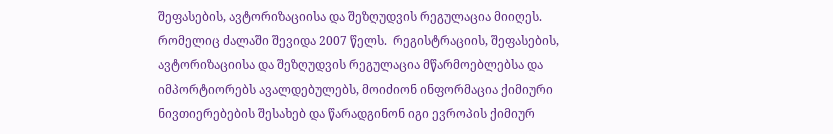შეფასების, ავტორიზაციისა და შეზღუდვის რეგულაცია მიიღეს. რომელიც ძალაში შევიდა 2007 წელს.  რეგისტრაციის, შეფასების, ავტორიზაციისა და შეზღუდვის რეგულაცია მწარმოებლებსა და იმპორტიორებს ავალდებულებს, მოიძიონ ინფორმაცია ქიმიური ნივთიერებების შესახებ და წარადგინონ იგი ევროპის ქიმიურ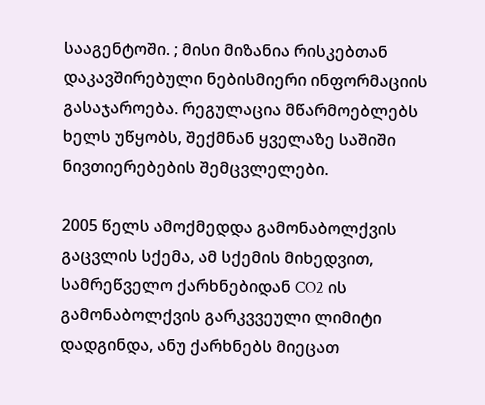სააგენტოში. ; მისი მიზანია რისკებთან დაკავშირებული ნებისმიერი ინფორმაციის გასაჯაროება. რეგულაცია მწარმოებლებს ხელს უწყობს, შექმნან ყველაზე საშიში ნივთიერებების შემცვლელები.

2005 წელს ამოქმედდა გამონაბოლქვის გაცვლის სქემა, ამ სქემის მიხედვით, სამრეწველო ქარხნებიდან CO2 ის გამონაბოლქვის გარკვვეული ლიმიტი დადგინდა, ანუ ქარხნებს მიეცათ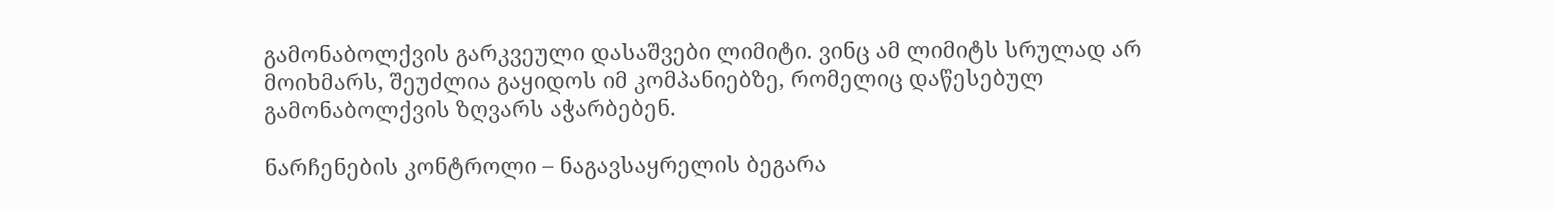გამონაბოლქვის გარკვეული დასაშვები ლიმიტი. ვინც ამ ლიმიტს სრულად არ მოიხმარს, შეუძლია გაყიდოს იმ კომპანიებზე, რომელიც დაწესებულ გამონაბოლქვის ზღვარს აჭარბებენ.

ნარჩენების კონტროლი – ნაგავსაყრელის ბეგარა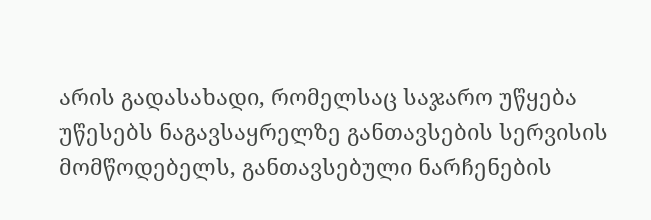არის გადასახადი, რომელსაც საჯარო უწყება უწესებს ნაგავსაყრელზე განთავსების სერვისის მომწოდებელს, განთავსებული ნარჩენების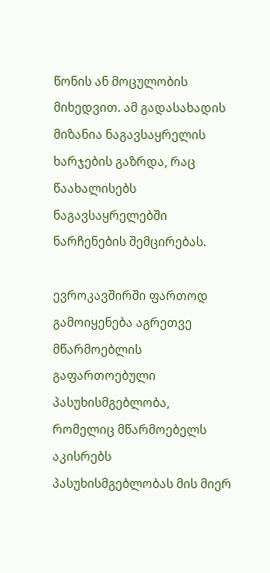წონის ან მოცულობის მიხედვით. ამ გადასახადის მიზანია ნაგავსაყრელის ხარჯების გაზრდა, რაც წაახალისებს ნაგავსაყრელებში ნარჩენების შემცირებას.

ევროკავშირში ფართოდ გამოიყენება აგრეთვე მწარმოებლის გაფართოებული პასუხისმგებლობა, რომელიც მწარმოებელს აკისრებს პასუხისმგებლობას მის მიერ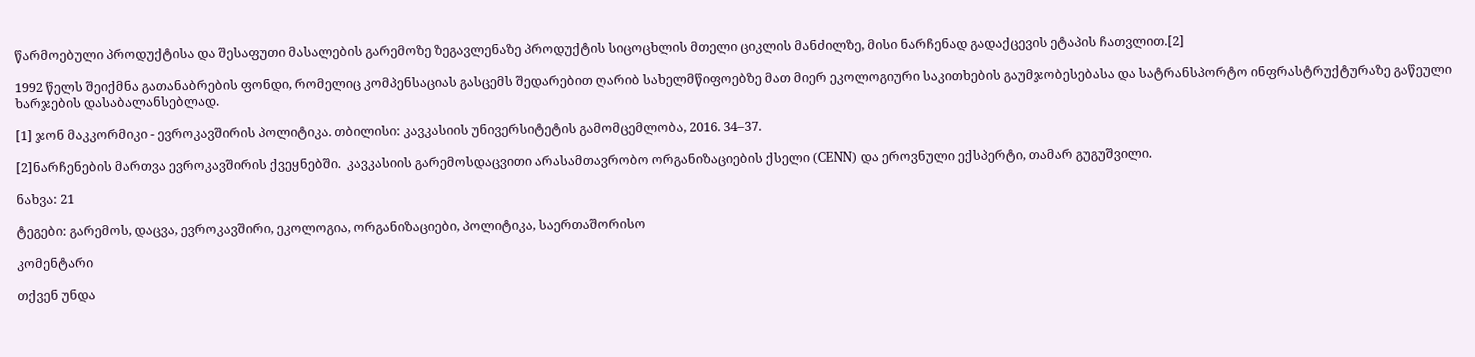წარმოებული პროდუქტისა და შესაფუთი მასალების გარემოზე ზეგავლენაზე პროდუქტის სიცოცხლის მთელი ციკლის მანძილზე, მისი ნარჩენად გადაქცევის ეტაპის ჩათვლით.[2]

1992 წელს შეიქმნა გათანაბრების ფონდი, რომელიც კომპენსაციას გასცემს შედარებით ღარიბ სახელმწიფოებზე მათ მიერ ეკოლოგიური საკითხების გაუმჯობესებასა და სატრანსპორტო ინფრასტრუქტურაზე გაწეული ხარჯების დასაბალანსებლად.

[1] ჯონ მაკკორმიკი - ევროკავშირის პოლიტიკა. თბილისი: კავკასიის უნივერსიტეტის გამომცემლობა, 2016. 34–37.

[2]ნარჩენების მართვა ევროკავშირის ქვეყნებში.  კავკასიის გარემოსდაცვითი არასამთავრობო ორგანიზაციების ქსელი (CENN) და ეროვნული ექსპერტი, თამარ გუგუშვილი.

ნახვა: 21

ტეგები: გარემოს, დაცვა, ევროკავშირი, ეკოლოგია, ორგანიზაციები, პოლიტიკა, საერთაშორისო

კომენტარი

თქვენ უნდა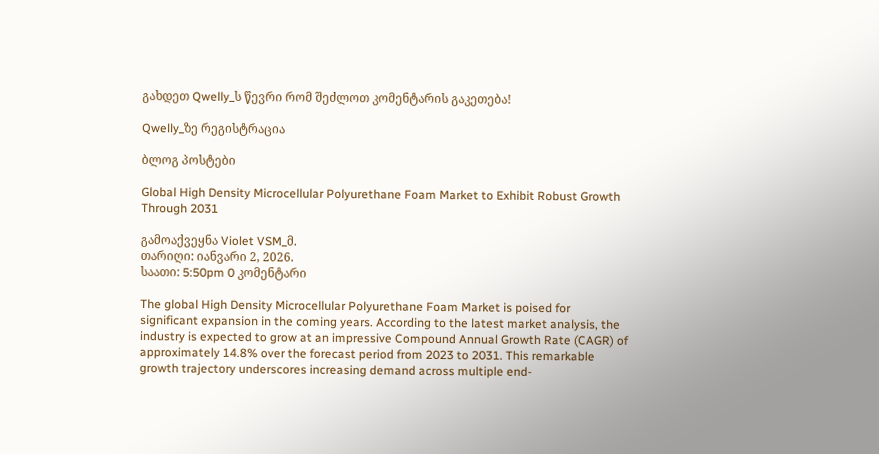გახდეთ Qwelly_ს წევრი რომ შეძლოთ კომენტარის გაკეთება!

Qwelly_ზე რეგისტრაცია

ბლოგ პოსტები

Global High Density Microcellular Polyurethane Foam Market to Exhibit Robust Growth Through 2031

გამოაქვეყნა Violet VSM_მ.
თარიღი: იანვარი 2, 2026.
საათი: 5:50pm 0 კომენტარი

The global High Density Microcellular Polyurethane Foam Market is poised for significant expansion in the coming years. According to the latest market analysis, the industry is expected to grow at an impressive Compound Annual Growth Rate (CAGR) of approximately 14.8% over the forecast period from 2023 to 2031. This remarkable growth trajectory underscores increasing demand across multiple end-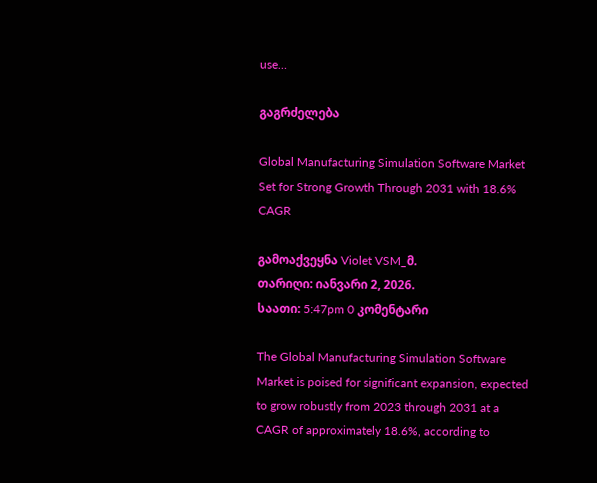use…

გაგრძელება

Global Manufacturing Simulation Software Market Set for Strong Growth Through 2031 with 18.6% CAGR

გამოაქვეყნა Violet VSM_მ.
თარიღი: იანვარი 2, 2026.
საათი: 5:47pm 0 კომენტარი

The Global Manufacturing Simulation Software Market is poised for significant expansion, expected to grow robustly from 2023 through 2031 at a CAGR of approximately 18.6%, according to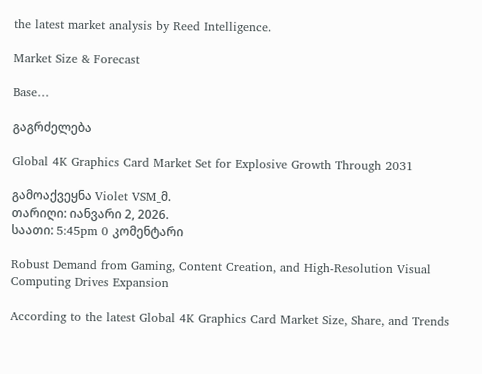the latest market analysis by Reed Intelligence.

Market Size & Forecast

Base…

გაგრძელება

Global 4K Graphics Card Market Set for Explosive Growth Through 2031

გამოაქვეყნა Violet VSM_მ.
თარიღი: იანვარი 2, 2026.
საათი: 5:45pm 0 კომენტარი

Robust Demand from Gaming, Content Creation, and High-Resolution Visual Computing Drives Expansion

According to the latest Global 4K Graphics Card Market Size, Share, and Trends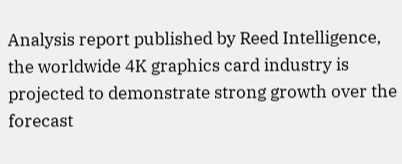Analysis report published by Reed Intelligence, the worldwide 4K graphics card industry is projected to demonstrate strong growth over the forecast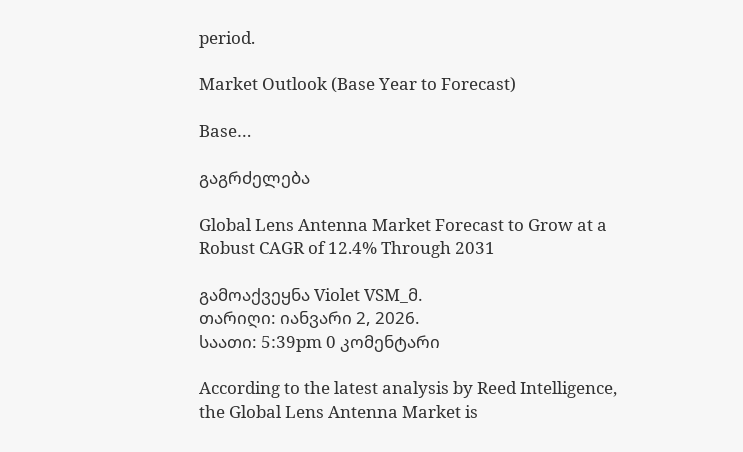period.

Market Outlook (Base Year to Forecast)

Base…

გაგრძელება

Global Lens Antenna Market Forecast to Grow at a Robust CAGR of 12.4% Through 2031

გამოაქვეყნა Violet VSM_მ.
თარიღი: იანვარი 2, 2026.
საათი: 5:39pm 0 კომენტარი

According to the latest analysis by Reed Intelligence, the Global Lens Antenna Market is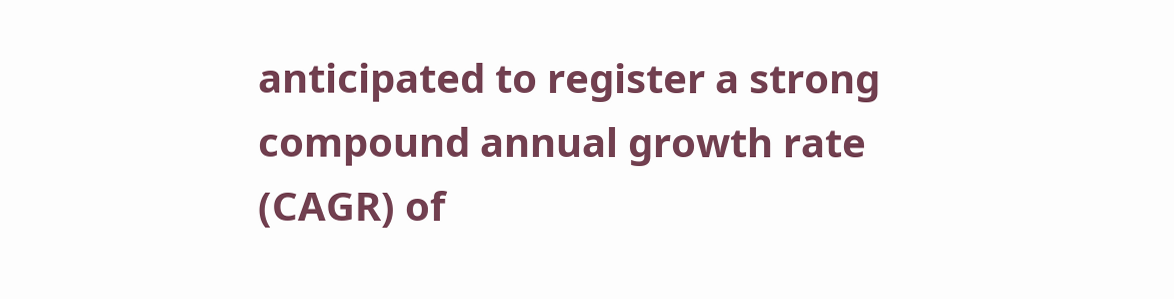anticipated to register a strong compound annual growth rate (CAGR) of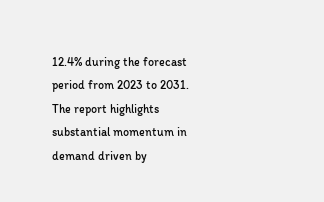12.4% during the forecast period from 2023 to 2031. The report highlights substantial momentum in demand driven by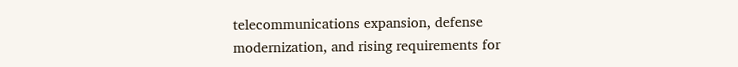telecommunications expansion, defense modernization, and rising requirements for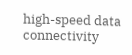high-speed data connectivity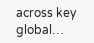across key global…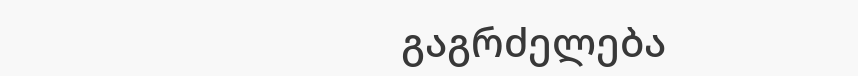გაგრძელება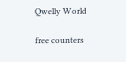Qwelly World

free counters